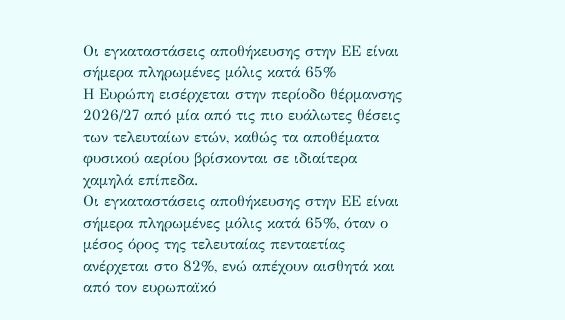Οι εγκαταστάσεις αποθήκευσης στην ΕΕ είναι σήμερα πληρωμένες μόλις κατά 65%
Η Ευρώπη εισέρχεται στην περίοδο θέρμανσης 2026/27 από μία από τις πιο ευάλωτες θέσεις των τελευταίων ετών, καθώς τα αποθέματα φυσικού αερίου βρίσκονται σε ιδιαίτερα χαμηλά επίπεδα.
Οι εγκαταστάσεις αποθήκευσης στην ΕΕ είναι σήμερα πληρωμένες μόλις κατά 65%, όταν ο μέσος όρος της τελευταίας πενταετίας ανέρχεται στο 82%, ενώ απέχουν αισθητά και από τον ευρωπαϊκό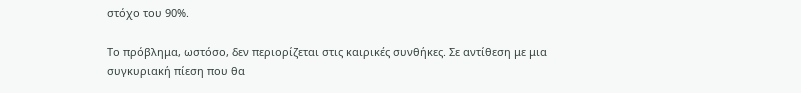στόχο του 90%.

Το πρόβλημα, ωστόσο, δεν περιορίζεται στις καιρικές συνθήκες. Σε αντίθεση με μια συγκυριακή πίεση που θα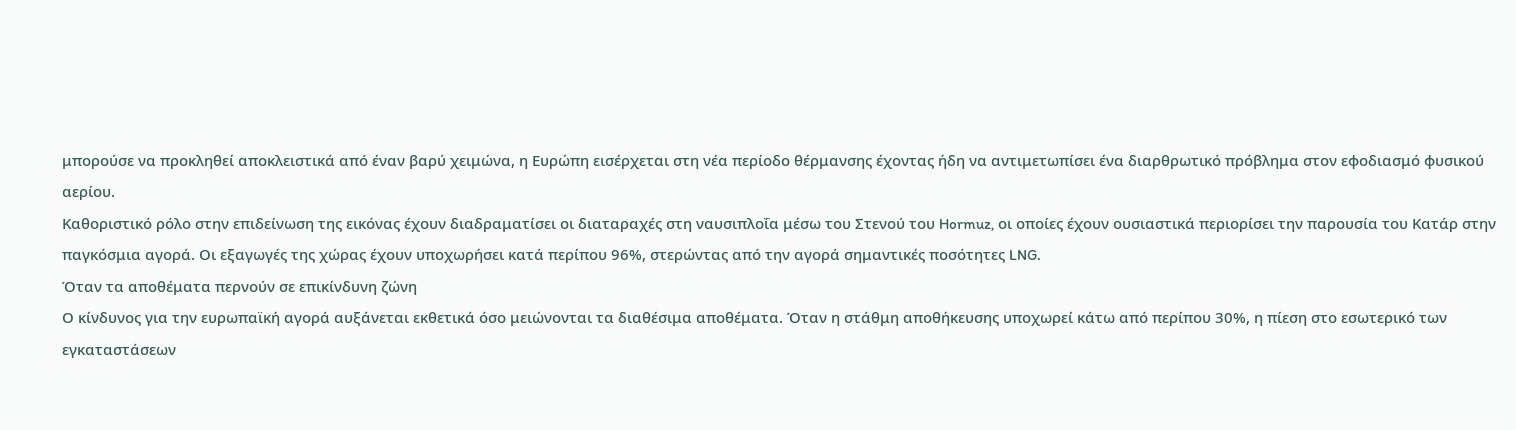μπορούσε να προκληθεί αποκλειστικά από έναν βαρύ χειμώνα, η Ευρώπη εισέρχεται στη νέα περίοδο θέρμανσης έχοντας ήδη να αντιμετωπίσει ένα διαρθρωτικό πρόβλημα στον εφοδιασμό φυσικού αερίου.
Καθοριστικό ρόλο στην επιδείνωση της εικόνας έχουν διαδραματίσει οι διαταραχές στη ναυσιπλοΐα μέσω του Στενού του Hormuz, οι οποίες έχουν ουσιαστικά περιορίσει την παρουσία του Κατάρ στην παγκόσμια αγορά. Οι εξαγωγές της χώρας έχουν υποχωρήσει κατά περίπου 96%, στερώντας από την αγορά σημαντικές ποσότητες LNG.
Όταν τα αποθέματα περνούν σε επικίνδυνη ζώνη
Ο κίνδυνος για την ευρωπαϊκή αγορά αυξάνεται εκθετικά όσο μειώνονται τα διαθέσιμα αποθέματα. Όταν η στάθμη αποθήκευσης υποχωρεί κάτω από περίπου 30%, η πίεση στο εσωτερικό των εγκαταστάσεων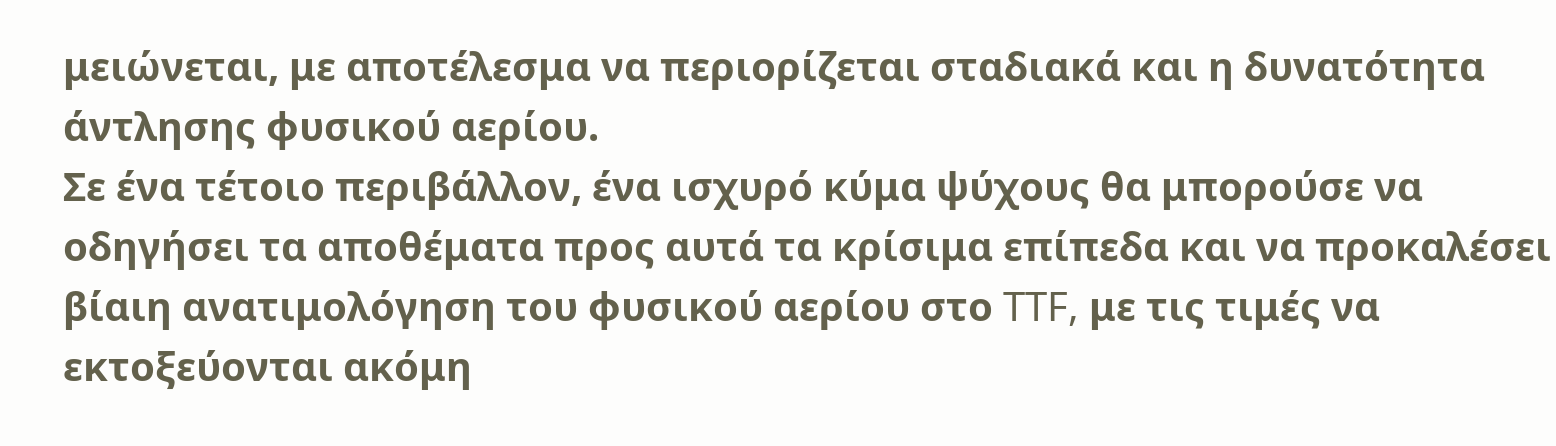μειώνεται, με αποτέλεσμα να περιορίζεται σταδιακά και η δυνατότητα άντλησης φυσικού αερίου.
Σε ένα τέτοιο περιβάλλον, ένα ισχυρό κύμα ψύχους θα μπορούσε να οδηγήσει τα αποθέματα προς αυτά τα κρίσιμα επίπεδα και να προκαλέσει βίαιη ανατιμολόγηση του φυσικού αερίου στο TTF, με τις τιμές να εκτοξεύονται ακόμη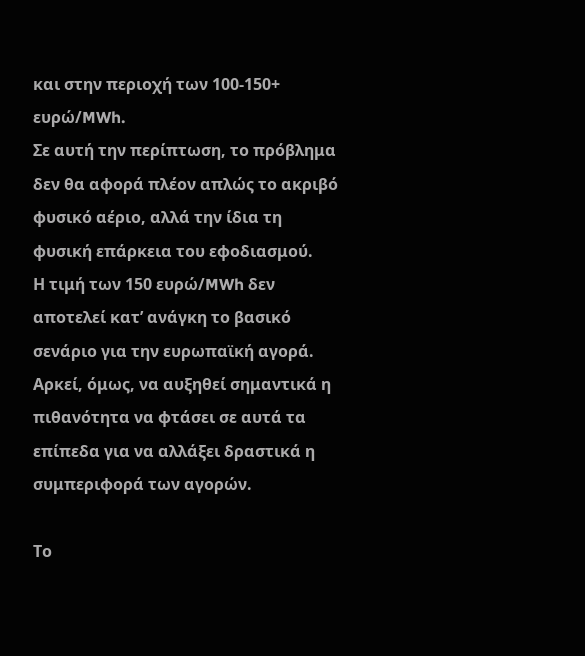και στην περιοχή των 100-150+ ευρώ/MWh.
Σε αυτή την περίπτωση, το πρόβλημα δεν θα αφορά πλέον απλώς το ακριβό φυσικό αέριο, αλλά την ίδια τη φυσική επάρκεια του εφοδιασμού.
Η τιμή των 150 ευρώ/MWh δεν αποτελεί κατ’ ανάγκη το βασικό σενάριο για την ευρωπαϊκή αγορά. Αρκεί, όμως, να αυξηθεί σημαντικά η πιθανότητα να φτάσει σε αυτά τα επίπεδα για να αλλάξει δραστικά η συμπεριφορά των αγορών.

Το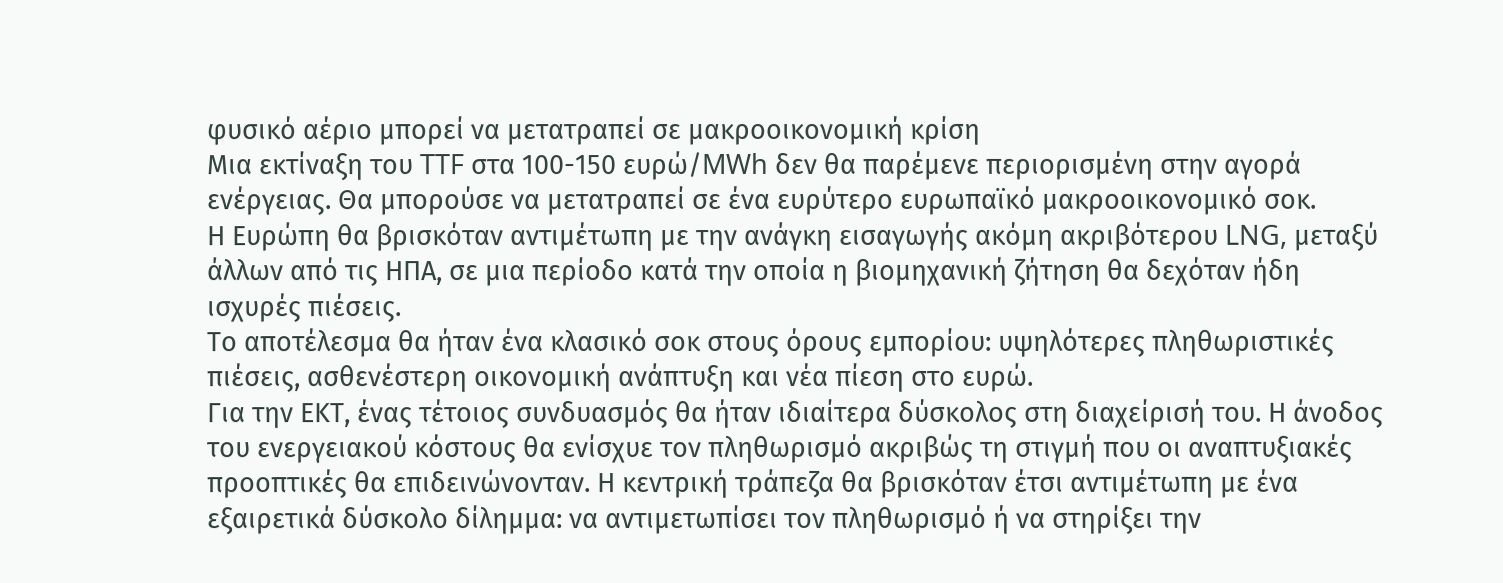φυσικό αέριο μπορεί να μετατραπεί σε μακροοικονομική κρίση
Μια εκτίναξη του TTF στα 100-150 ευρώ/MWh δεν θα παρέμενε περιορισμένη στην αγορά ενέργειας. Θα μπορούσε να μετατραπεί σε ένα ευρύτερο ευρωπαϊκό μακροοικονομικό σοκ.
Η Ευρώπη θα βρισκόταν αντιμέτωπη με την ανάγκη εισαγωγής ακόμη ακριβότερου LNG, μεταξύ άλλων από τις ΗΠΑ, σε μια περίοδο κατά την οποία η βιομηχανική ζήτηση θα δεχόταν ήδη ισχυρές πιέσεις.
Το αποτέλεσμα θα ήταν ένα κλασικό σοκ στους όρους εμπορίου: υψηλότερες πληθωριστικές πιέσεις, ασθενέστερη οικονομική ανάπτυξη και νέα πίεση στο ευρώ.
Για την ΕΚΤ, ένας τέτοιος συνδυασμός θα ήταν ιδιαίτερα δύσκολος στη διαχείρισή του. Η άνοδος του ενεργειακού κόστους θα ενίσχυε τον πληθωρισμό ακριβώς τη στιγμή που οι αναπτυξιακές προοπτικές θα επιδεινώνονταν. Η κεντρική τράπεζα θα βρισκόταν έτσι αντιμέτωπη με ένα εξαιρετικά δύσκολο δίλημμα: να αντιμετωπίσει τον πληθωρισμό ή να στηρίξει την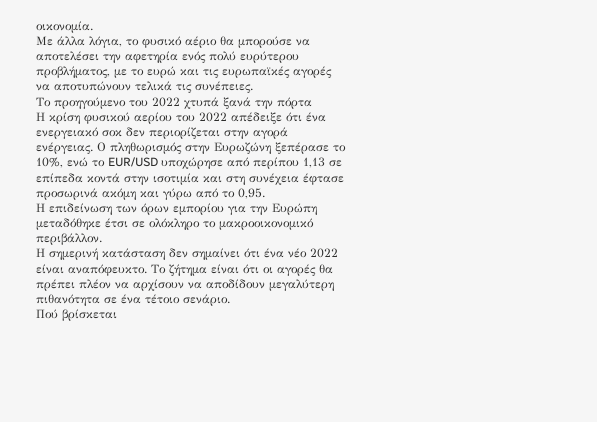οικονομία.
Με άλλα λόγια, το φυσικό αέριο θα μπορούσε να αποτελέσει την αφετηρία ενός πολύ ευρύτερου προβλήματος, με το ευρώ και τις ευρωπαϊκές αγορές να αποτυπώνουν τελικά τις συνέπειες.
Το προηγούμενο του 2022 χτυπά ξανά την πόρτα
Η κρίση φυσικού αερίου του 2022 απέδειξε ότι ένα ενεργειακό σοκ δεν περιορίζεται στην αγορά ενέργειας. Ο πληθωρισμός στην Ευρωζώνη ξεπέρασε το 10%, ενώ το EUR/USD υποχώρησε από περίπου 1,13 σε επίπεδα κοντά στην ισοτιμία και στη συνέχεια έφτασε προσωρινά ακόμη και γύρω από το 0,95.
Η επιδείνωση των όρων εμπορίου για την Ευρώπη μεταδόθηκε έτσι σε ολόκληρο το μακροοικονομικό περιβάλλον.
Η σημερινή κατάσταση δεν σημαίνει ότι ένα νέο 2022 είναι αναπόφευκτο. Το ζήτημα είναι ότι οι αγορές θα πρέπει πλέον να αρχίσουν να αποδίδουν μεγαλύτερη πιθανότητα σε ένα τέτοιο σενάριο.
Πού βρίσκεται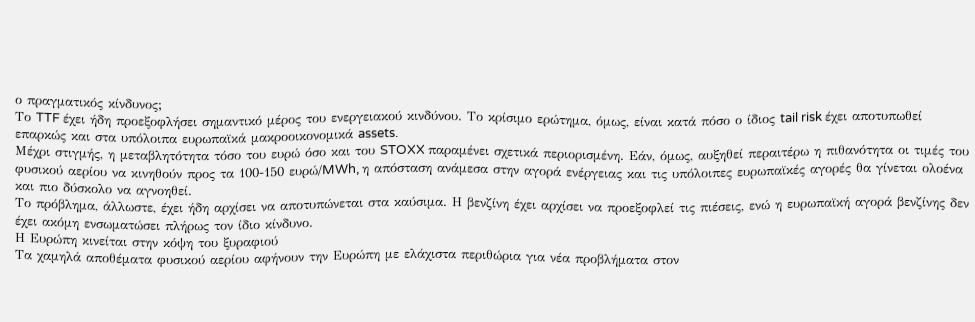ο πραγματικός κίνδυνος;
Το TTF έχει ήδη προεξοφλήσει σημαντικό μέρος του ενεργειακού κινδύνου. Το κρίσιμο ερώτημα, όμως, είναι κατά πόσο ο ίδιος tail risk έχει αποτυπωθεί επαρκώς και στα υπόλοιπα ευρωπαϊκά μακροοικονομικά assets.
Μέχρι στιγμής, η μεταβλητότητα τόσο του ευρώ όσο και του STOXX παραμένει σχετικά περιορισμένη. Εάν, όμως, αυξηθεί περαιτέρω η πιθανότητα οι τιμές του φυσικού αερίου να κινηθούν προς τα 100-150 ευρώ/MWh, η απόσταση ανάμεσα στην αγορά ενέργειας και τις υπόλοιπες ευρωπαϊκές αγορές θα γίνεται ολοένα και πιο δύσκολο να αγνοηθεί.
Το πρόβλημα, άλλωστε, έχει ήδη αρχίσει να αποτυπώνεται στα καύσιμα. Η βενζίνη έχει αρχίσει να προεξοφλεί τις πιέσεις, ενώ η ευρωπαϊκή αγορά βενζίνης δεν έχει ακόμη ενσωματώσει πλήρως τον ίδιο κίνδυνο.
Η Ευρώπη κινείται στην κόψη του ξυραφιού
Τα χαμηλά αποθέματα φυσικού αερίου αφήνουν την Ευρώπη με ελάχιστα περιθώρια για νέα προβλήματα στον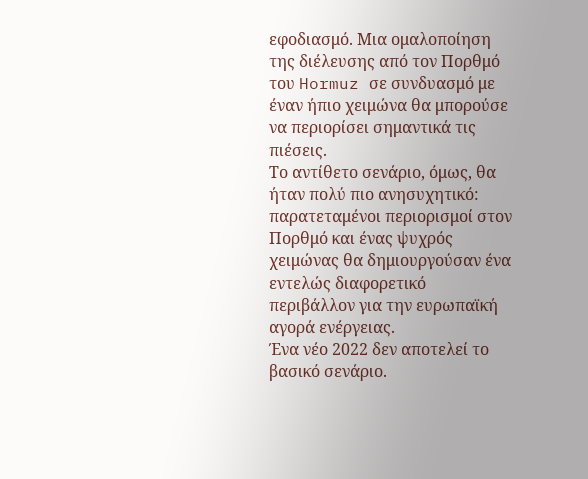εφοδιασμό. Μια ομαλοποίηση της διέλευσης από τον Πορθμό του Hormuz σε συνδυασμό με έναν ήπιο χειμώνα θα μπορούσε να περιορίσει σημαντικά τις πιέσεις.
Το αντίθετο σενάριο, όμως, θα ήταν πολύ πιο ανησυχητικό: παρατεταμένοι περιορισμοί στον Πορθμό και ένας ψυχρός χειμώνας θα δημιουργούσαν ένα εντελώς διαφορετικό περιβάλλον για την ευρωπαϊκή αγορά ενέργειας.
Ένα νέο 2022 δεν αποτελεί το βασικό σενάριο.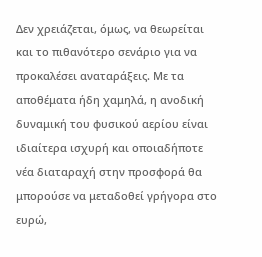Δεν χρειάζεται, όμως, να θεωρείται και το πιθανότερο σενάριο για να προκαλέσει αναταράξεις. Με τα αποθέματα ήδη χαμηλά, η ανοδική δυναμική του φυσικού αερίου είναι ιδιαίτερα ισχυρή και οποιαδήποτε νέα διαταραχή στην προσφορά θα μπορούσε να μεταδοθεί γρήγορα στο ευρώ,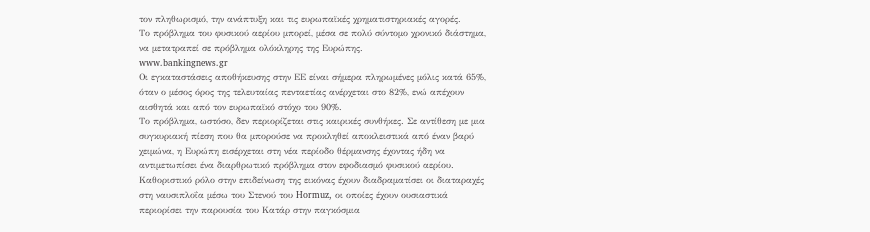τον πληθωρισμό, την ανάπτυξη και τις ευρωπαϊκές χρηματιστηριακές αγορές.
Το πρόβλημα του φυσικού αερίου μπορεί, μέσα σε πολύ σύντομο χρονικό διάστημα, να μετατραπεί σε πρόβλημα ολόκληρης της Ευρώπης.
www.bankingnews.gr
Οι εγκαταστάσεις αποθήκευσης στην ΕΕ είναι σήμερα πληρωμένες μόλις κατά 65%, όταν ο μέσος όρος της τελευταίας πενταετίας ανέρχεται στο 82%, ενώ απέχουν αισθητά και από τον ευρωπαϊκό στόχο του 90%.
Το πρόβλημα, ωστόσο, δεν περιορίζεται στις καιρικές συνθήκες. Σε αντίθεση με μια συγκυριακή πίεση που θα μπορούσε να προκληθεί αποκλειστικά από έναν βαρύ χειμώνα, η Ευρώπη εισέρχεται στη νέα περίοδο θέρμανσης έχοντας ήδη να αντιμετωπίσει ένα διαρθρωτικό πρόβλημα στον εφοδιασμό φυσικού αερίου.
Καθοριστικό ρόλο στην επιδείνωση της εικόνας έχουν διαδραματίσει οι διαταραχές στη ναυσιπλοΐα μέσω του Στενού του Hormuz, οι οποίες έχουν ουσιαστικά περιορίσει την παρουσία του Κατάρ στην παγκόσμια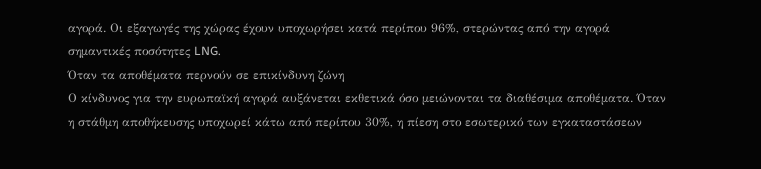αγορά. Οι εξαγωγές της χώρας έχουν υποχωρήσει κατά περίπου 96%, στερώντας από την αγορά σημαντικές ποσότητες LNG.
Όταν τα αποθέματα περνούν σε επικίνδυνη ζώνη
Ο κίνδυνος για την ευρωπαϊκή αγορά αυξάνεται εκθετικά όσο μειώνονται τα διαθέσιμα αποθέματα. Όταν η στάθμη αποθήκευσης υποχωρεί κάτω από περίπου 30%, η πίεση στο εσωτερικό των εγκαταστάσεων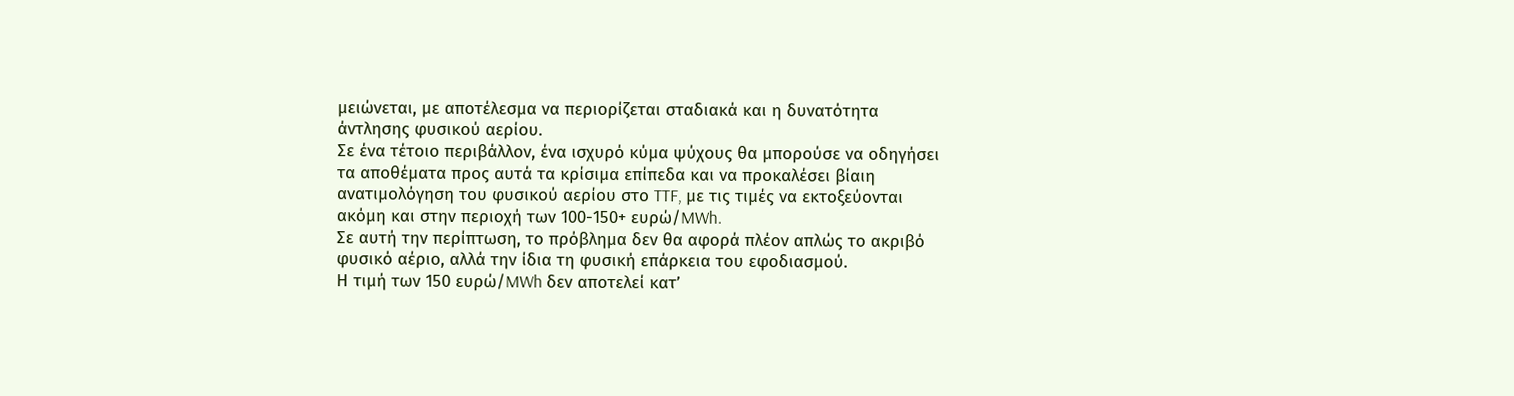μειώνεται, με αποτέλεσμα να περιορίζεται σταδιακά και η δυνατότητα άντλησης φυσικού αερίου.
Σε ένα τέτοιο περιβάλλον, ένα ισχυρό κύμα ψύχους θα μπορούσε να οδηγήσει τα αποθέματα προς αυτά τα κρίσιμα επίπεδα και να προκαλέσει βίαιη ανατιμολόγηση του φυσικού αερίου στο TTF, με τις τιμές να εκτοξεύονται ακόμη και στην περιοχή των 100-150+ ευρώ/MWh.
Σε αυτή την περίπτωση, το πρόβλημα δεν θα αφορά πλέον απλώς το ακριβό φυσικό αέριο, αλλά την ίδια τη φυσική επάρκεια του εφοδιασμού.
Η τιμή των 150 ευρώ/MWh δεν αποτελεί κατ’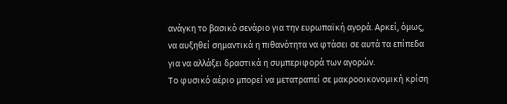ανάγκη το βασικό σενάριο για την ευρωπαϊκή αγορά. Αρκεί, όμως, να αυξηθεί σημαντικά η πιθανότητα να φτάσει σε αυτά τα επίπεδα για να αλλάξει δραστικά η συμπεριφορά των αγορών.
Το φυσικό αέριο μπορεί να μετατραπεί σε μακροοικονομική κρίση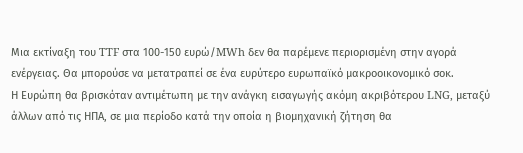Μια εκτίναξη του TTF στα 100-150 ευρώ/MWh δεν θα παρέμενε περιορισμένη στην αγορά ενέργειας. Θα μπορούσε να μετατραπεί σε ένα ευρύτερο ευρωπαϊκό μακροοικονομικό σοκ.
Η Ευρώπη θα βρισκόταν αντιμέτωπη με την ανάγκη εισαγωγής ακόμη ακριβότερου LNG, μεταξύ άλλων από τις ΗΠΑ, σε μια περίοδο κατά την οποία η βιομηχανική ζήτηση θα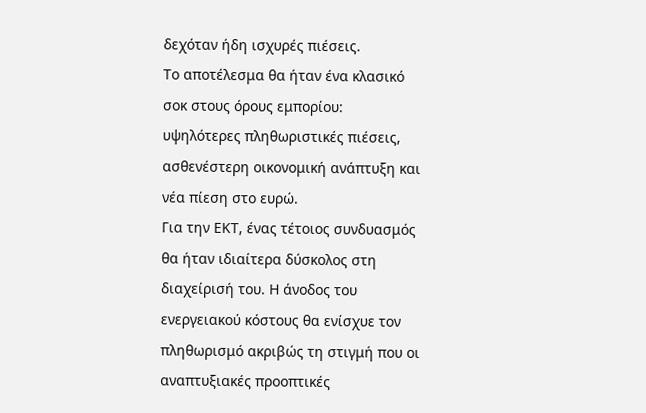δεχόταν ήδη ισχυρές πιέσεις.
Το αποτέλεσμα θα ήταν ένα κλασικό σοκ στους όρους εμπορίου: υψηλότερες πληθωριστικές πιέσεις, ασθενέστερη οικονομική ανάπτυξη και νέα πίεση στο ευρώ.
Για την ΕΚΤ, ένας τέτοιος συνδυασμός θα ήταν ιδιαίτερα δύσκολος στη διαχείρισή του. Η άνοδος του ενεργειακού κόστους θα ενίσχυε τον πληθωρισμό ακριβώς τη στιγμή που οι αναπτυξιακές προοπτικές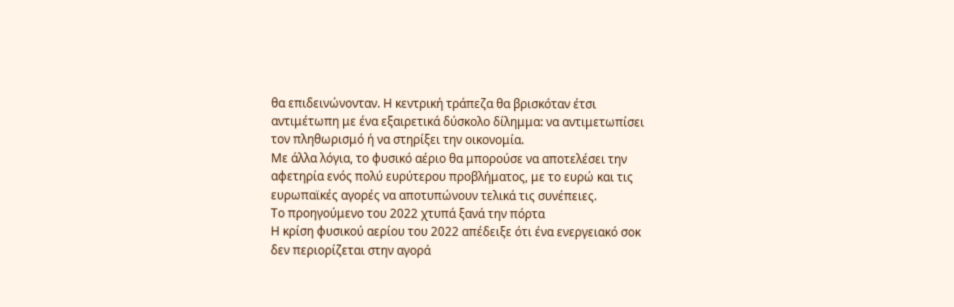θα επιδεινώνονταν. Η κεντρική τράπεζα θα βρισκόταν έτσι αντιμέτωπη με ένα εξαιρετικά δύσκολο δίλημμα: να αντιμετωπίσει τον πληθωρισμό ή να στηρίξει την οικονομία.
Με άλλα λόγια, το φυσικό αέριο θα μπορούσε να αποτελέσει την αφετηρία ενός πολύ ευρύτερου προβλήματος, με το ευρώ και τις ευρωπαϊκές αγορές να αποτυπώνουν τελικά τις συνέπειες.
Το προηγούμενο του 2022 χτυπά ξανά την πόρτα
Η κρίση φυσικού αερίου του 2022 απέδειξε ότι ένα ενεργειακό σοκ δεν περιορίζεται στην αγορά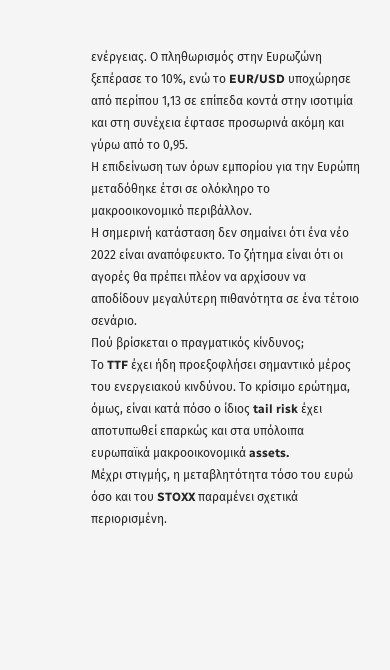ενέργειας. Ο πληθωρισμός στην Ευρωζώνη ξεπέρασε το 10%, ενώ το EUR/USD υποχώρησε από περίπου 1,13 σε επίπεδα κοντά στην ισοτιμία και στη συνέχεια έφτασε προσωρινά ακόμη και γύρω από το 0,95.
Η επιδείνωση των όρων εμπορίου για την Ευρώπη μεταδόθηκε έτσι σε ολόκληρο το μακροοικονομικό περιβάλλον.
Η σημερινή κατάσταση δεν σημαίνει ότι ένα νέο 2022 είναι αναπόφευκτο. Το ζήτημα είναι ότι οι αγορές θα πρέπει πλέον να αρχίσουν να αποδίδουν μεγαλύτερη πιθανότητα σε ένα τέτοιο σενάριο.
Πού βρίσκεται ο πραγματικός κίνδυνος;
Το TTF έχει ήδη προεξοφλήσει σημαντικό μέρος του ενεργειακού κινδύνου. Το κρίσιμο ερώτημα, όμως, είναι κατά πόσο ο ίδιος tail risk έχει αποτυπωθεί επαρκώς και στα υπόλοιπα ευρωπαϊκά μακροοικονομικά assets.
Μέχρι στιγμής, η μεταβλητότητα τόσο του ευρώ όσο και του STOXX παραμένει σχετικά περιορισμένη.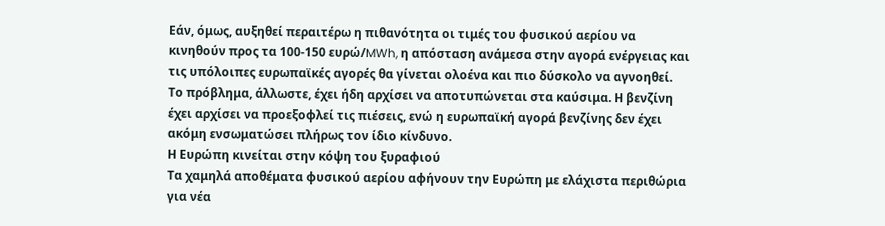Εάν, όμως, αυξηθεί περαιτέρω η πιθανότητα οι τιμές του φυσικού αερίου να κινηθούν προς τα 100-150 ευρώ/MWh, η απόσταση ανάμεσα στην αγορά ενέργειας και τις υπόλοιπες ευρωπαϊκές αγορές θα γίνεται ολοένα και πιο δύσκολο να αγνοηθεί.
Το πρόβλημα, άλλωστε, έχει ήδη αρχίσει να αποτυπώνεται στα καύσιμα. Η βενζίνη έχει αρχίσει να προεξοφλεί τις πιέσεις, ενώ η ευρωπαϊκή αγορά βενζίνης δεν έχει ακόμη ενσωματώσει πλήρως τον ίδιο κίνδυνο.
Η Ευρώπη κινείται στην κόψη του ξυραφιού
Τα χαμηλά αποθέματα φυσικού αερίου αφήνουν την Ευρώπη με ελάχιστα περιθώρια για νέα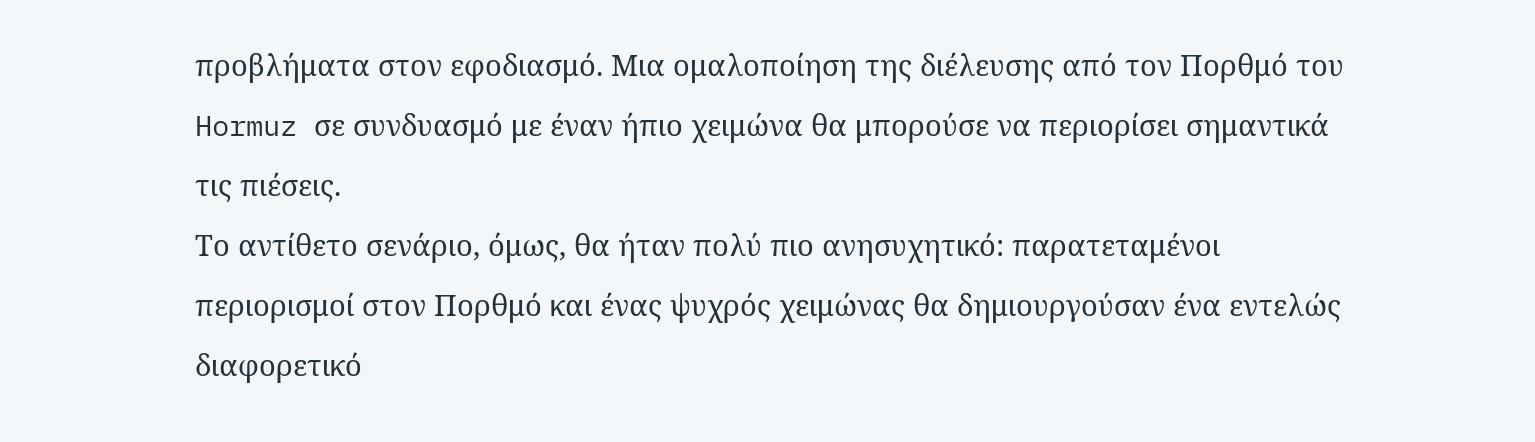προβλήματα στον εφοδιασμό. Μια ομαλοποίηση της διέλευσης από τον Πορθμό του Hormuz σε συνδυασμό με έναν ήπιο χειμώνα θα μπορούσε να περιορίσει σημαντικά τις πιέσεις.
Το αντίθετο σενάριο, όμως, θα ήταν πολύ πιο ανησυχητικό: παρατεταμένοι περιορισμοί στον Πορθμό και ένας ψυχρός χειμώνας θα δημιουργούσαν ένα εντελώς διαφορετικό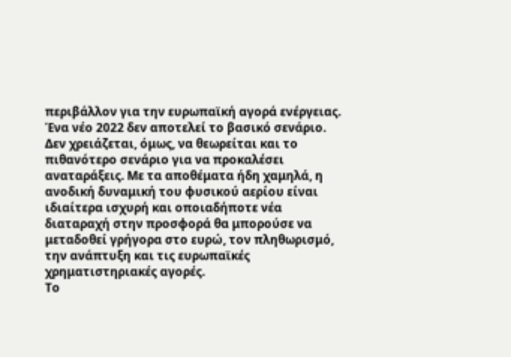περιβάλλον για την ευρωπαϊκή αγορά ενέργειας.
Ένα νέο 2022 δεν αποτελεί το βασικό σενάριο. Δεν χρειάζεται, όμως, να θεωρείται και το πιθανότερο σενάριο για να προκαλέσει αναταράξεις. Με τα αποθέματα ήδη χαμηλά, η ανοδική δυναμική του φυσικού αερίου είναι ιδιαίτερα ισχυρή και οποιαδήποτε νέα διαταραχή στην προσφορά θα μπορούσε να μεταδοθεί γρήγορα στο ευρώ, τον πληθωρισμό, την ανάπτυξη και τις ευρωπαϊκές χρηματιστηριακές αγορές.
Το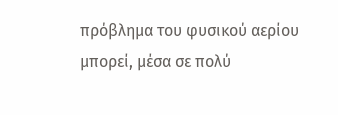πρόβλημα του φυσικού αερίου μπορεί, μέσα σε πολύ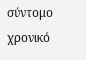σύντομο χρονικό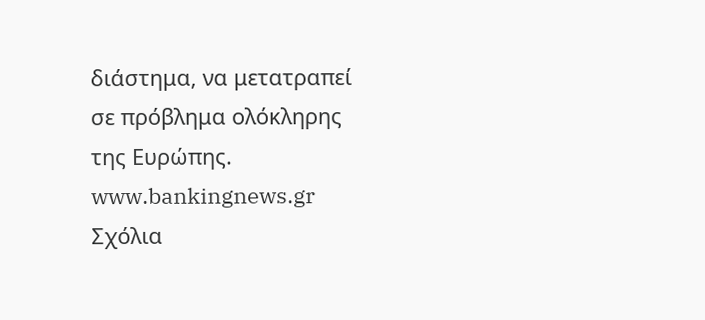διάστημα, να μετατραπεί σε πρόβλημα ολόκληρης της Ευρώπης.
www.bankingnews.gr
Σχόλια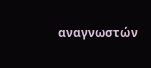αναγνωστών